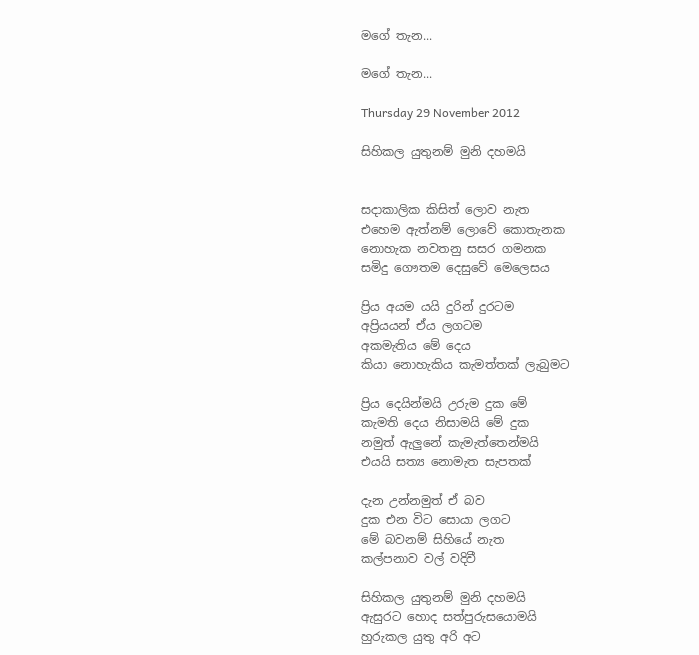මගේ තැන...

මගේ තැන...

Thursday 29 November 2012

සිහිකල යුතුනම් මුනි දහමයි


සදාකාලික කිසිත් ලොව නැත
එහෙම ඇත්නම් ලොවේ කොතැනක
නොහැක නවතනු සසර ගමනක
සමිදු ගෞතම දෙසුවේ මෙලෙසය

ප්‍රිය අයම යයි දුරින් දුරටම
අප්‍රියයන් ඒය ලගටම
අකමැතිය මේ දෙය
කියා නොහැකිය කැමත්තක් ලැබුමට

ප්‍රිය දෙයින්මයි උරුම දුක මේ
කැමති දෙය නිසාමයි මේ දුක
නමුත් ඇලුනේ කැමැත්තෙන්මයි
එයයි සත්‍ය නොමැත සැපතක්

දැන උන්නමුත් ඒ බව
දුක එන විට සොයා ලගට
මේ බවනම් සිහියේ නැත
කල්පනාව වල් වදිවී

සිහිකල යුතුනම් මුනි දහමයි
ඇසුරට හොද සත්පුරුසයොමයි
හුරුකල යුතු අරි අට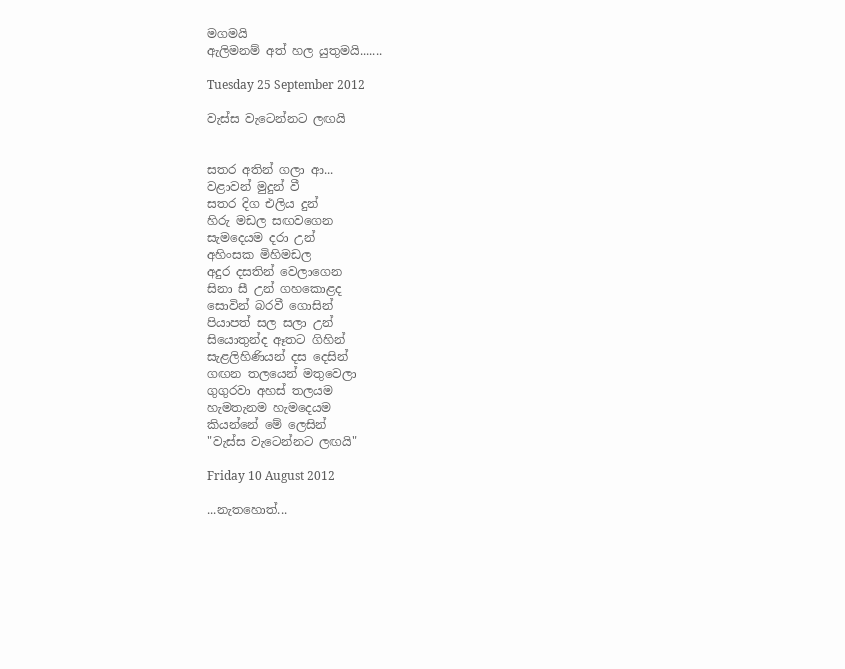මගමයි
ඇලිමනම් අත් හල යුතුමයි.......

Tuesday 25 September 2012

වැස්ස වැටෙන්නට ලඟයි


සතර අතින් ගලා ආ...
වළාවන් මුදුන් වී
සතර දිග එලිය දුන්
හිරු මඩල සඟවගෙන
සැමදෙයම දරා උන්
අහිංසක මිහිමඩල
අදුර දසතින් වෙලාගෙන
සිනා සී උන් ගහකොළද
සොවින් බරවී ගොසින්
පියාපත් සල සලා උන්
සියොතුන්ද ඈතට ගිහින්
සැළලිහිණියන් දස දෙසින්
ගඟන තලයෙන් මතුවෙලා
ගුගුරවා අහස් තලයම
හැමතැනම හැමදෙයම
කියන්නේ මේ ලෙසින්
"වැස්ස වැටෙන්නට ලඟයි"

Friday 10 August 2012

...නැතහොත්...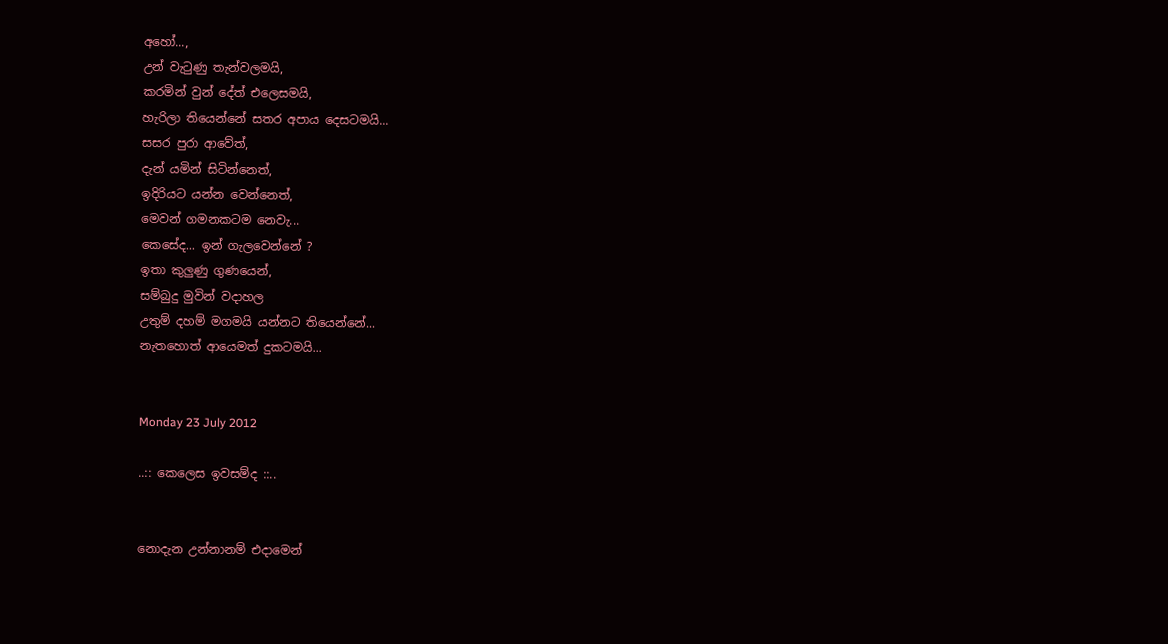අහෝ...,
උන් වැ‍ටුණු තැන්වලමයි,
කරමින් වුන් දේත් එලෙසමයි,
හැරිලා තියෙන්නේ සතර අපාය දෙසටමයි...
සසර පුරා ආවේත්,
දැන් යමින් සිටින්නෙත්,
ඉදිරියට යන්න වෙන්නෙත්,
මෙවන් ගමනකටම නෙවැ...
කෙසේද... ඉන් ගැලවෙන්නේ ?
ඉතා කුලුණු ගුණයෙන්,
සම්බුදු මුවින් වදාහල
උතුම් දහම් මගමයි යන්නට තියෙන්නේ...
නැතහොත් ආයෙමත් දුකටමයි...


Monday 23 July 2012

..:: කෙලෙස ඉවසම්ද ::..


නොදැන උන්නානම් එදාමෙන්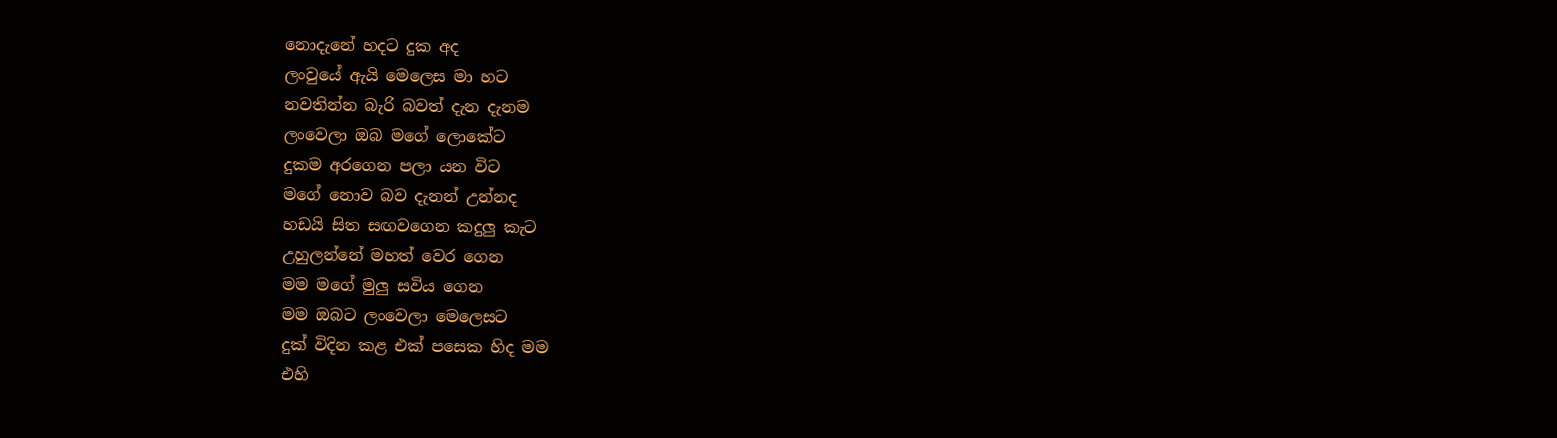නොදැනේ හදට දුක අද
ලංවුයේ ඇයි මෙලෙස මා හට
නවතින්න බැරි බවත් දැන දැනම
ලංවෙලා ඔබ මගේ ලොකේට
දුකම අරගෙන පලා යන විට
මගේ නොව බව දැනන් උන්නද
හඩයි සිත සඟවගෙන කදුලු කැට
උහුලන්නේ මහත් වෙර ගෙන
මම මගේ මුලු සවිය ගෙන
මම ඔබට ලංවෙලා මෙලෙසට
දුක් විදින කළ එක් පසෙක හිද මම
එහි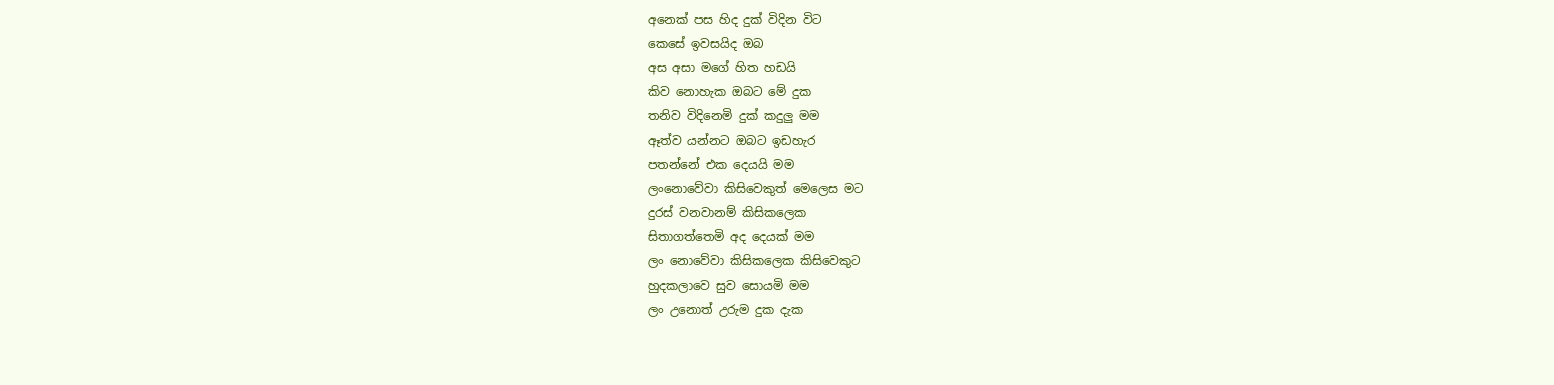අනෙක් පස හිද දුක් විදින විට
කෙසේ ඉවසයිද ඔබ
අස අසා මගේ හිත හඩයි
කිව නොහැක ඔබට මේ දුක
තනිව විදිනෙමි දුක් කදුලු මම
ඈත්ව යන්නට ඔබට ඉඩහැර
පතන්නේ එක දෙයයි මම
ලංනොවේවා කිසිවෙකුත් මෙලෙස මට
දුරස් වනවානම් කිසිකලෙක
සිතාගත්තෙමි අද දෙයක් මම
ලං නොවේවා කිසිකලෙක කිසිවෙකුට
හුදකලාවෙ සුව සොයමි මම
ලං උනොත් උරුම දුක දැක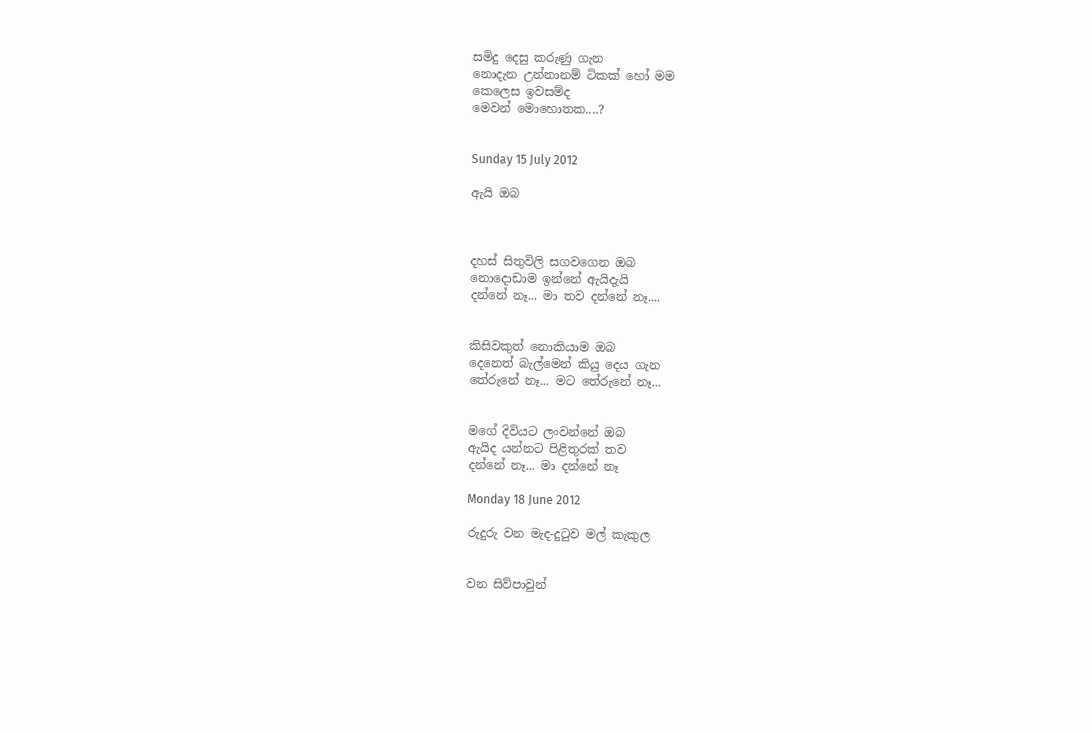සමිදු දෙසු කරුණු ගැන
නොදැන උන්නානම් ටිකක් හෝ මම
කෙලෙස ඉවසම්ද
මෙවන් මොහොතක....?


Sunday 15 July 2012

ඇයි ඔබ



දහස් සිතුවිලි සගවගෙන ඔබ
නොදොඩාම ඉන්නේ ඇයිදැයි
දන්නේ නෑ... මා තව දන්නේ නෑ....


කිසිවකුත් නොකියාම ඔබ
දෙනෙත් බැල්මෙන් කියු දෙය ගැන
තේරුනේ නෑ... මට තේරුනේ නෑ...


මගේ දිවියට ලංවන්නේ ඔබ
ඇයිද යන්නට පිළිතුරක් තව
දන්නේ නෑ... මා දන්නේ නෑ

Monday 18 June 2012

රුදුරු වන මැද-දු‍ටුව මල් කැකුල


වන සිව්පාවුන්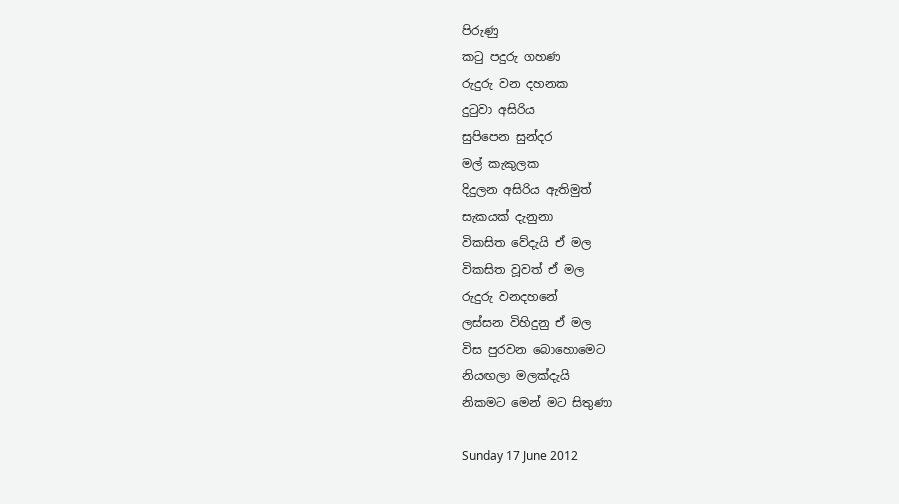පිරුණු
ක‍ටු පදුරු ගහණ
රුදුරු වන දහනක
දු‍ටුවා අසිරිය
සුපිපෙන සුන්දර
මල් කැකුලක
දිදුලන අසිරිය ඇතිමුත්
සැකයක් දැනුනා
විකසිත වේදැයි ඒ මල
විකසිත වූවත් ඒ මල
රුදුරු වනදහනේ
ලස්සන විහිදුනු ඒ මල
විස පුරවන බොහොමෙට
නියඟලා මලක්දැයි
නිකමට මෙන් මට සිතුණා

Sunday 17 June 2012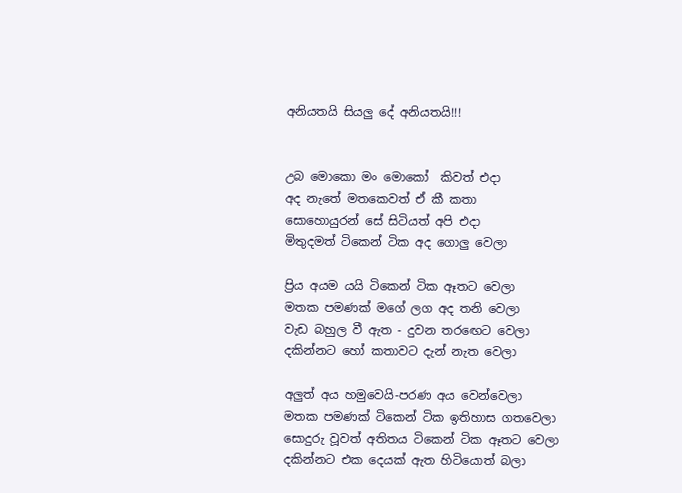අනියතයි සියලු දේ අනියතයි!!!


උබ මොකො මං මොකෝ  කිවත් එදා
අද නැතේ මතකෙවත් ඒ කී කතා
සොහොයුරන් සේ සිටියත් අපි එදා
මිතුදමත් ටිකෙන් ටික අද ගොලු වෙලා

ප්‍රිය අයම යයි ටිකෙන් ටික ඈතට වෙලා
මතක පමණක් මගේ ලග අද තනි වෙලා
වැඩ බහුල වී ඇත - දුවන තර‍ඟෙට වෙලා
දකින්නට හෝ කතාවට දැන් නැත වෙලා

අලුත් අය හමුවෙයි-පරණ අය වෙන්වෙලා
මතක පමණක් ටිකෙන් ටික ඉතිහාස ගතවෙලා
සොදුරු වූවත් අතිතය ටිකෙන් ටික ඈතට වෙලා
දකින්නට එක දෙයක් ඇත හිටියොත් බලා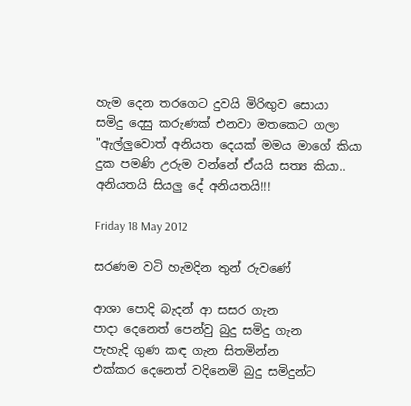හැම දෙන තරගෙට දුවයි මිරිඟුව සොයා
සමිදු දෙසු කරුණක් එනවා මතකෙට ගලා
"ඇල්ලුවොත් අනියත දෙයක් මමය මාගේ කියා
දුක පමණි උරුම වන්නේ ඒයයි සත්‍ය කියා..
අනියතයි සියලු දේ අනියතයි!!!

Friday 18 May 2012

සරණම වටි හැමදින තුන් රුවණේ

ආශා පොදි බැදන් ආ සසර ගැන
පාදා දෙනෙත් පෙන්වු බුදු සමිදු ගැන
පැහැදි ගුණ කඳ ගැන සිතමින්න
එක්කර දෙනෙත් වදිනෙමි බුදු සමිදුන්ට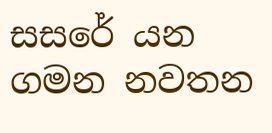සසරේ යන ගමන නවතන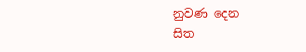නුවණ දෙන
සිත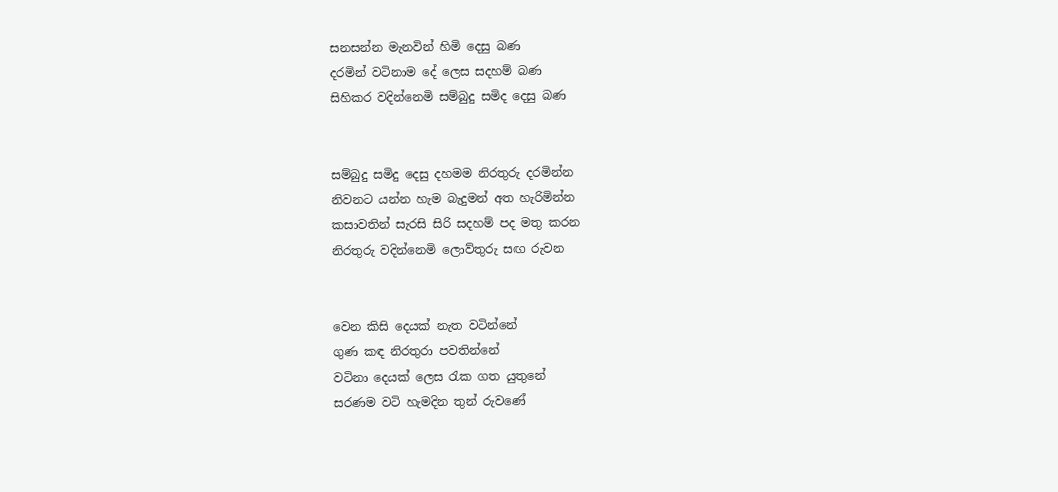සනසන්න මැනවින් හිමි දෙසු බණ
දරමින් වටිනාම දේ ලෙස සදහම් බණ
සිහිකර වදින්නෙමි සම්බුදු සමිද දෙසු බණ


සම්බුදු සමිදු දෙසු දහමම නිරතුරු දරමින්න
නිවනට යන්න හැම බැදුමන් අත හැරිමින්න
කසාවතින් සැරසි සිරි සදහම් පද මතු කරන
නිරතුරු වදින්නෙමි ලොව්තුරු සඟ රුවන


වෙන කිසි දෙයක් නැත වටින්නේ
ගුණ කඳ නිරතුරා පවතින්නේ
වටිනා දෙයක් ලෙස ‍රැක ගත යුතුනේ
සරණම වටි හැමදින තුන් රුවණේ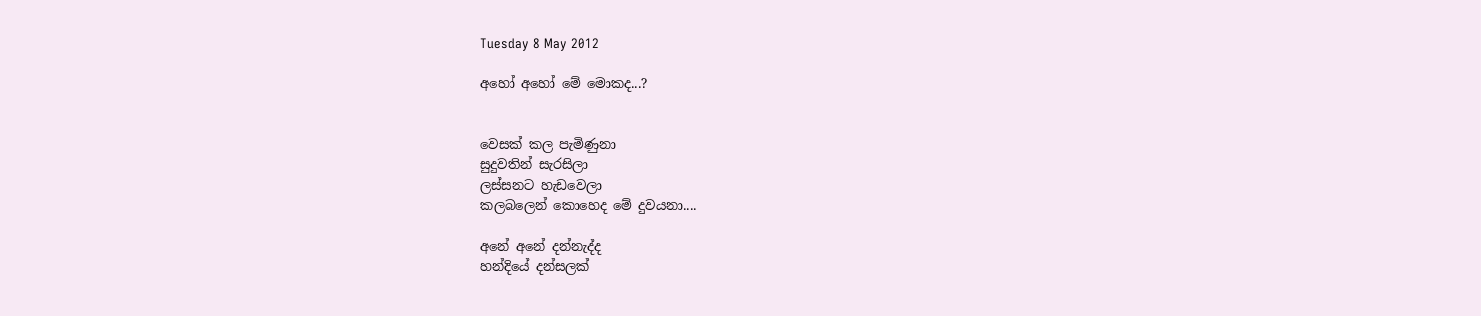Tuesday 8 May 2012

අහෝ අහෝ මේ මොකද...?


වෙසක් කල පැමිණුනා
සුදුවතින් සැරසිලා
ලස්සනට හැඩවෙලා
කලබලෙන් කොහෙද මේ දුවයනා....

අනේ අනේ දන්නැද්ද
හන්දියේ දන්සලක්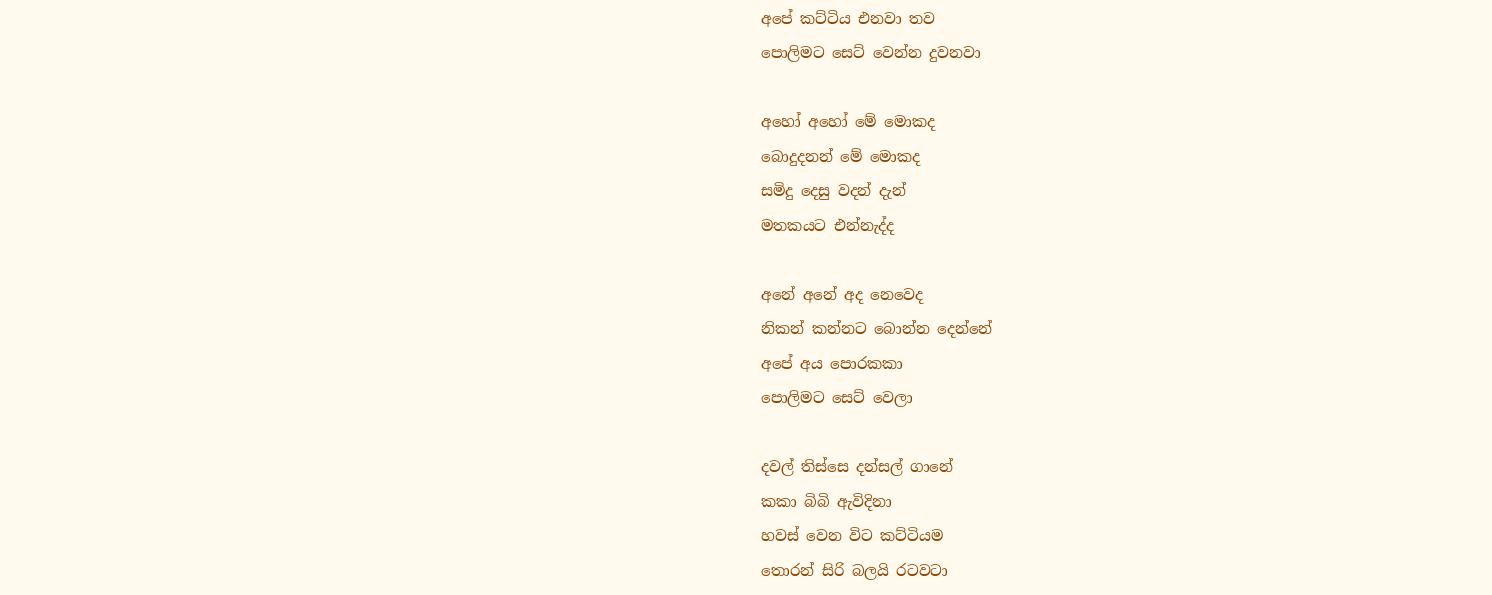අපේ කට්ටිය එනවා තව
පොලිමට සෙට් වෙන්න දුවනවා

අහෝ අහෝ මේ මොකද
බොදුදනන් මේ මොකද
සමිදු දෙසු වදන් දැන්
මතකයට එන්නැද්ද

අනේ අනේ අද නෙවෙද
නිකන් කන්නට බොන්න දෙන්නේ
අපේ අය පොරකකා
පොලිමට සෙට් වෙලා

දවල් තිස්සෙ දන්සල් ගානේ
කකා බිබි ඇවිදිනා
හවස් වෙන විට කට්ටියම
තොරන් සිරි බලයි රටවටා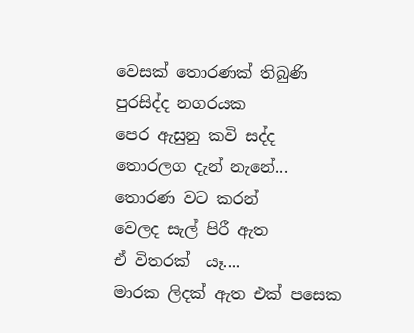වෙසක් තොරණක් තිබුණි
පුරසිද්ද නගරයක
පෙර ඇසුනු කවි සද්ද
තොරලග දැන් නැනේ...
තොරණ වට කරන්
වෙලද සැල් පිරී ඇත
ඒ විතරක්  යෑ....
මාරක ලිදක් ඇත එක් පසෙක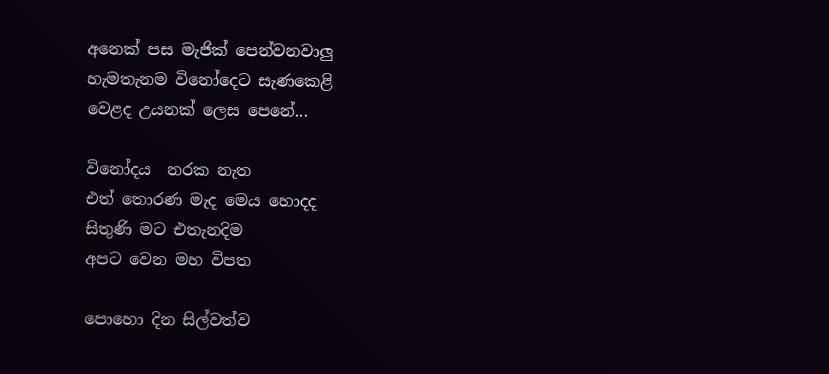අනෙක් පස මැජික් පෙන්වනවාලු
හැමතැනම විනෝදෙට සැණකෙළි
වෙළද උයනක් ලෙස පෙනේ...

විනෝදය  නරක නැත
එත් තොරණ මැද මෙය හොදද
සිතුණි මට එතැනදිම
අපට වෙන මහ විපත

පොහො දින සිල්වත්ව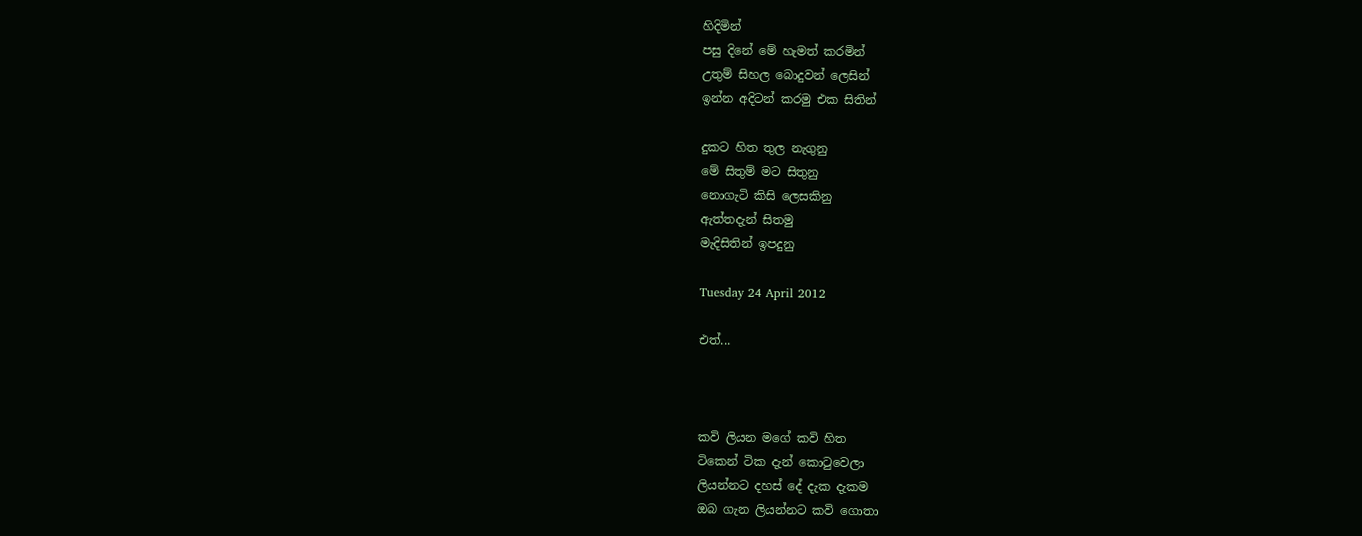හිදිමින්
පසු දිනේ මේ හැමත් කරමින්
උතුම් සිහල බොදුවන් ලෙසින්
ඉන්න අදිටන් කරමු එක සිතින්

දුකට හිත තුල නැගුනු
මේ සිතුම් මට සිතුනු
නොගැටි කිසි ලෙසකිනු
ඇත්තදැන් සිතමු
මැදිසිතින් ඉපදුනු

Tuesday 24 April 2012

එත්...



කවි ලියන මගේ කවි හිත
ටිකෙන් ටික දැන් කො‍ටුවෙලා
ලියන්නට දහස් දේ දැක දැකම
ඔබ ගැන ලියන්නට කවි ගොතා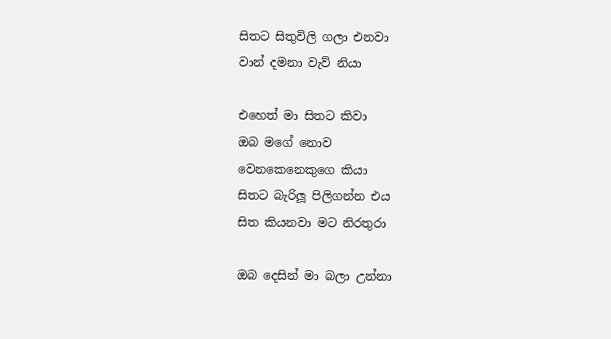සිතට සිතුවිලි ගලා එනවා
වාන් දමනා වැව් නියා

එහෙත් මා සිතට කිවා
ඔබ මගේ නොව
වෙනකෙනෙකුගෙ කියා
සිතට බැරිලූ පිලිගන්න එය
සිත කියනවා මට නිරතුරා

ඔබ දෙසින් මා බලා උන්නා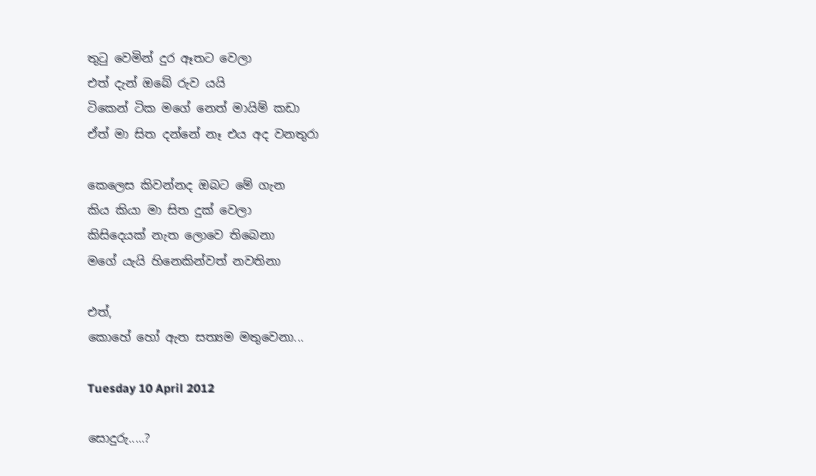තු‍ටු වෙමින් දුර ඈතට වෙලා
එත් දැන් ඔබේ රුව යයි
ටිකෙන් ටික මගේ නෙත් මායිම් කඩා
ඒත් මා සිත දන්නේ නෑ එය අද වනතුරා

කෙලෙස කිවන්නද ඔබට මේ ගැන
කිය කියා මා සිත දුක් වෙලා
කිසිදෙයක් නැත ලොවෙ තිබෙනා
මගේ යැයි හිනෙකින්වත් නවතිනා

එත්,
කොහේ හෝ ඇත සත්‍යම මතුවෙනා...

Tuesday 10 April 2012

සොදුරු.....?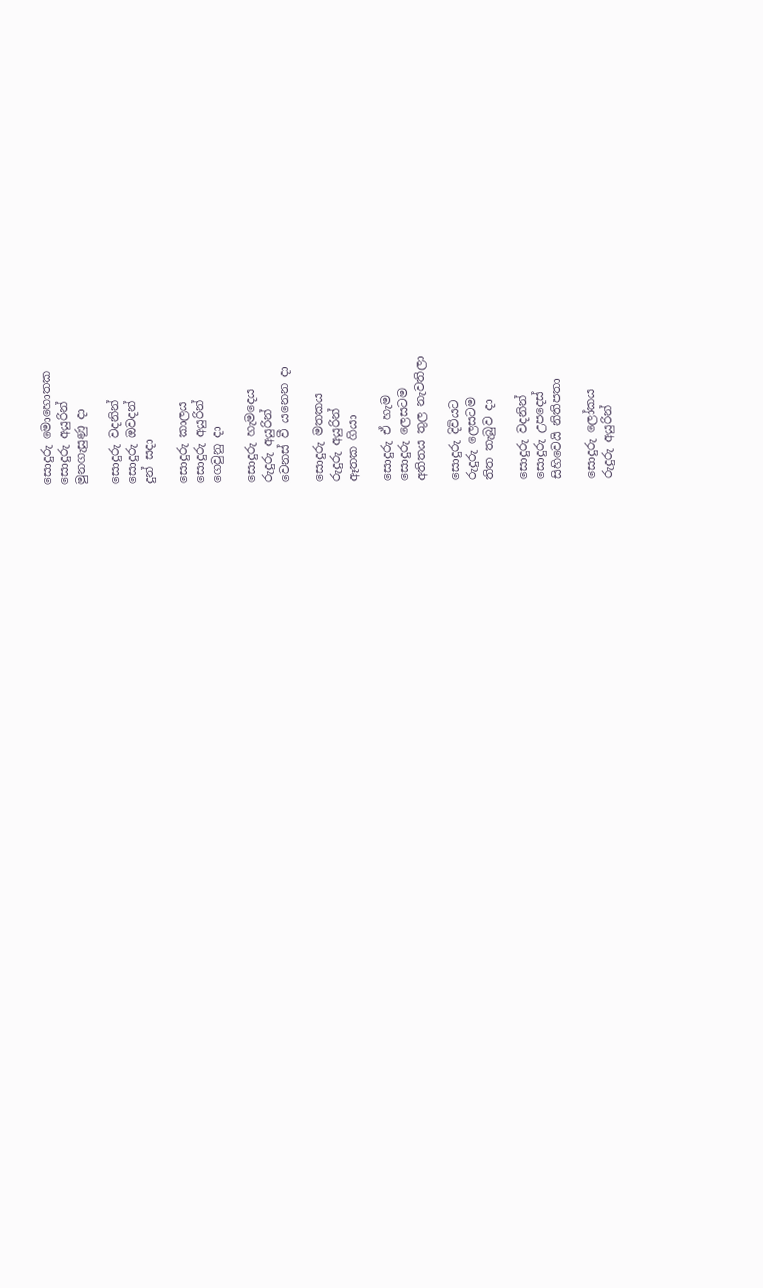සොදුරු මොහොතක
සොදුරු අයුරින්
මුනගැසුණු දා

සොදුරු වදනින්
සොදුරු ඔවදන්
දුන් සදා

සොදුරු කාලය
සොදුරු අයුරින්
ගෙවුනු දා

සොදුරු හැමදෙය
රුදුරු අයුරින්
වෙනස් වී යනෙන දා

සොදුරු මතකය
රුදුරු අයුරින්
ඈතක ගියා

සොදුරු ඒ හැම
සොදුරු ලෙසටම
අතිතය තුල නැවතිලා

සොදුරු දිවියට
රුදුරු ලෙසටම
තිත තැබුව දා

සොදුරු වදනින්
සොදුරු උපදෙස්
සිහිවෙයි නිතිපතා

සොදුරු ලෝකය
රුදුරු අයුරින්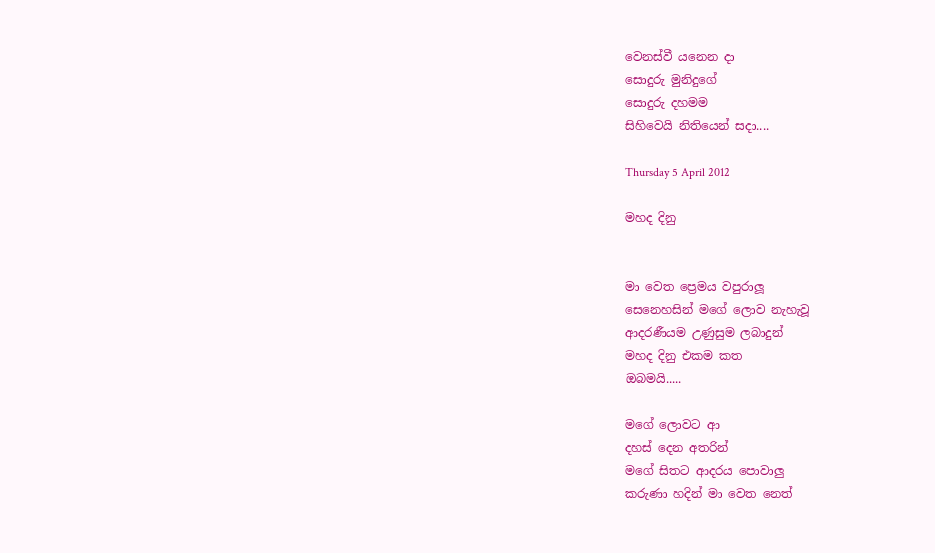වෙනස්වී යනෙන දා
සොදුරු මුනිදුගේ
සොදුරු දහමම
සිහිවෙයි නිතියෙන් සදා....

Thursday 5 April 2012

මහද දිනු


මා වෙත ප්‍රෙමය වපුරාලූ
සෙනෙහසින් මගේ ලොව නැහැවූ
ආදරණීයම උණුසුම ලබාදුන්
මහද දිනු එකම කත
ඔබමයි.....

මගේ ලොවට ආ
දහස් දෙන අතරින්
මගේ සිතට ආදරය පොවාලු
කරුණා හදින් මා වෙත නෙත්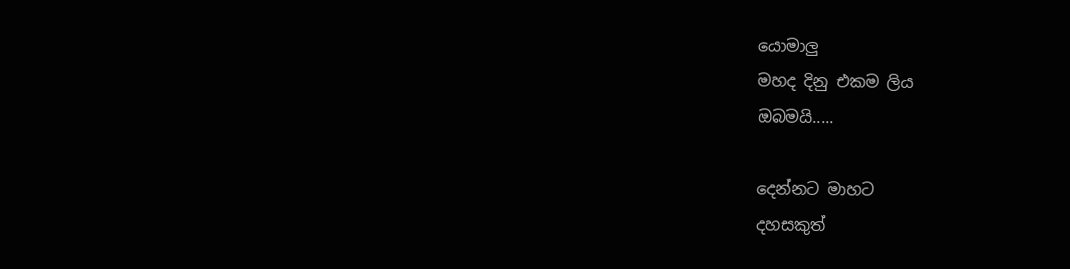යොමාලු
මහද දිනු එකම ලිය
ඔබමයි.....

දෙන්නට මාහට
දහසකුත්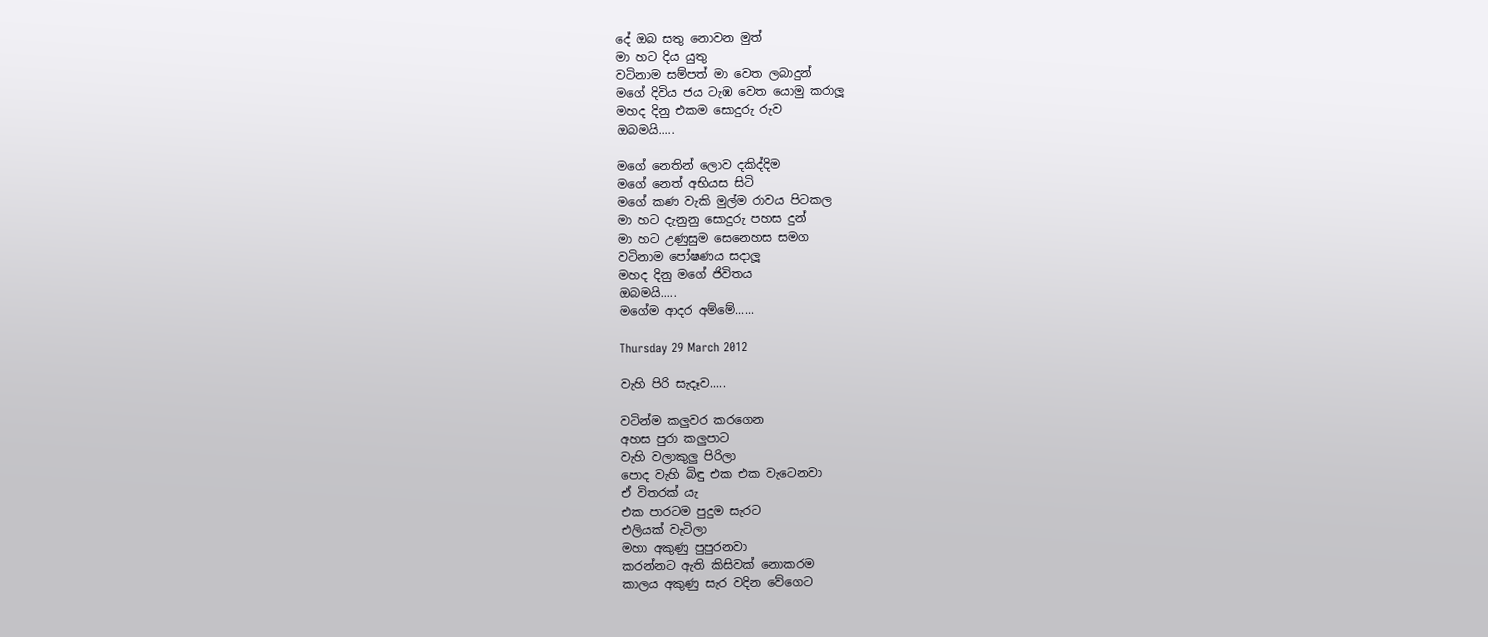දේ ඔබ සතු නොවන මුත්
මා හට දිය යුතු
වටිනාම සම්පත් මා වෙත ලබාදුන්
මගේ දිවිය ජය ටැඹ වෙත යොමු කරාලූ
මහද දිනු එකම සොදුරු රුව
ඔබමයි.....

මගේ නෙතින් ලොව දකිද්දිම
මගේ නෙත් අභියස සිටි
මගේ කණ වැකි මුල්ම රාවය පිටකල
මා හට දැනුනු සොදුරු පහස දුන්
මා හට උණුසුම සෙනෙහස සමග
වටිනාම පෝෂණය සදාලූ
මහද දිනු මගේ ජිවිතය
ඔබමයි.....
මගේම ආදර අම්මේ......

Thursday 29 March 2012

වැහි පිරි සැදෑව.....

වටින්ම කලුවර කරගෙන
අහස පුරා කලුපාට
වැහි වලාකුලු පිරිලා
පොද වැහි බිඳු එක එක වැටෙනවා
ඒ විතරක් යැ
එක පාරටම පුදුම සැරට
එලියක් වැටිලා
මහා අකුණු පුපුරනවා
කරන්නට ඇති කිසිවක් නොකරම
කාලය අකුණු සැර වදින වේගෙට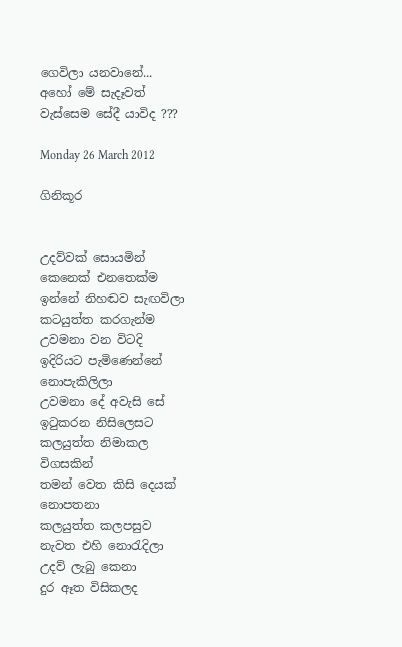ගෙවිලා යනවානේ...
අහෝ මේ සැදෑවත්
වැස්සෙම සේදී යාවිද ???

Monday 26 March 2012

ගිනිකූර


උදව්වක් සොයමින්
කෙනෙක් එනතෙක්ම
ඉන්නේ නිහඬව සැඟවිලා
කටයුත්ත කරගැන්ම
උවමනා වන විටදි
ඉදිරියට පැමිණෙන්නේ නොපැකිලිලා
උවමනා දේ අවැසි සේ
ඉ‍ටුකරන නිසිලෙසට
කලයුත්ත නිමාකල විගසකින්
තමන් වෙත කිසි දෙයක් නොපතනා
කලයුත්ත කලපසුව
නැවත එහි නො‍රැදිලා
උදව් ලැබු කෙනා
දුර ඈත විසිකලද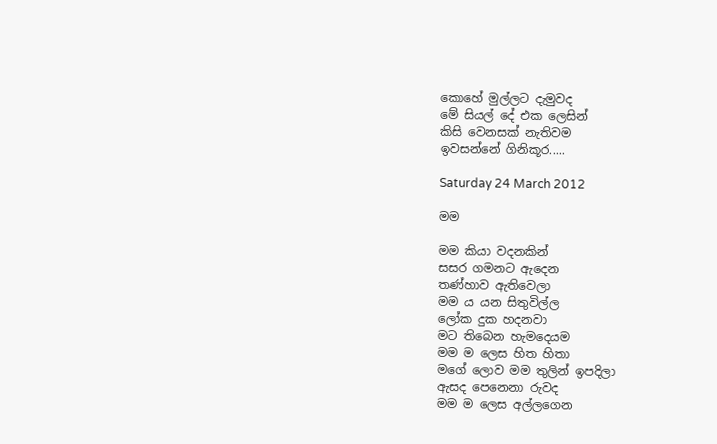කොහේ මුල්ලට දැමුවද
මේ සියල් දේ එක ලෙසින්
කිසි වෙනසක් නැතිවම
ඉවසන්නේ ගිනිකූර.....

Saturday 24 March 2012

මම

මම කියා වදනකින්
සසර ගමනට ඇදෙන
තණ්හාව ඇතිවෙලා
මම ය යන සිතුවිල්ල
ලෝක දුක හදනවා
මට තිබෙන හැමදෙයම
මම ම ලෙස හිත හිතා
මගේ ලොව මම තුලින් ඉපදිලා
ඇසද පෙනෙනා රුවද
මම ම ලෙස අල්ලගෙන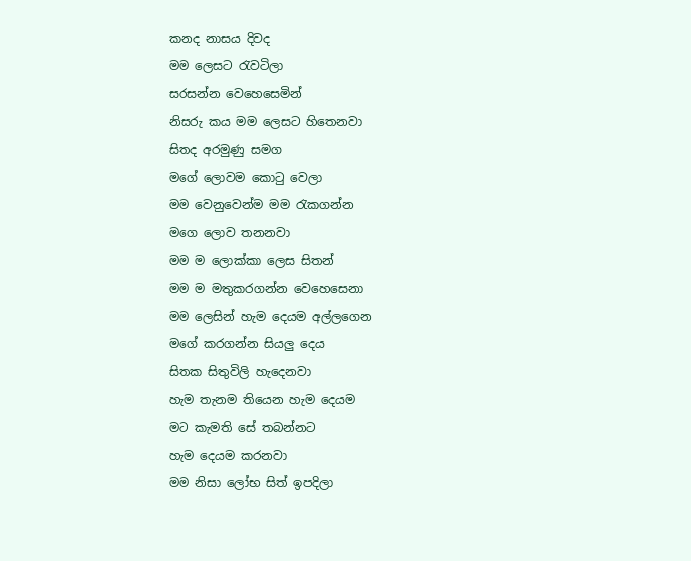කනද නාසය දිවද
මම ලෙසට ‍රැවටිලා
සරසන්න වෙහෙසෙමින්
නිසරු කය මම ලෙසට හිතෙනවා
සිතද අරමුණු සමග
මගේ ලොවම කො‍ටු වෙලා
මම වෙනුවෙන්ම මම ‍රැකගන්න
මගෙ ලොව තනනවා
මම ම ලොක්කා ලෙස සිතන්
මම ම මතුකරගන්න වෙහෙසෙනා
මම ලෙසින් හැම දෙයම අල්ලගෙන
මගේ කරගන්න සියලු දෙය
සිතක සිතුවිලි හැදෙනවා
හැම තැනම තියෙන හැම දෙයම
මට කැමති සේ තබන්නට
හැම දෙයම කරනවා
මම නිසා ලෝභ සිත් ඉපදිලා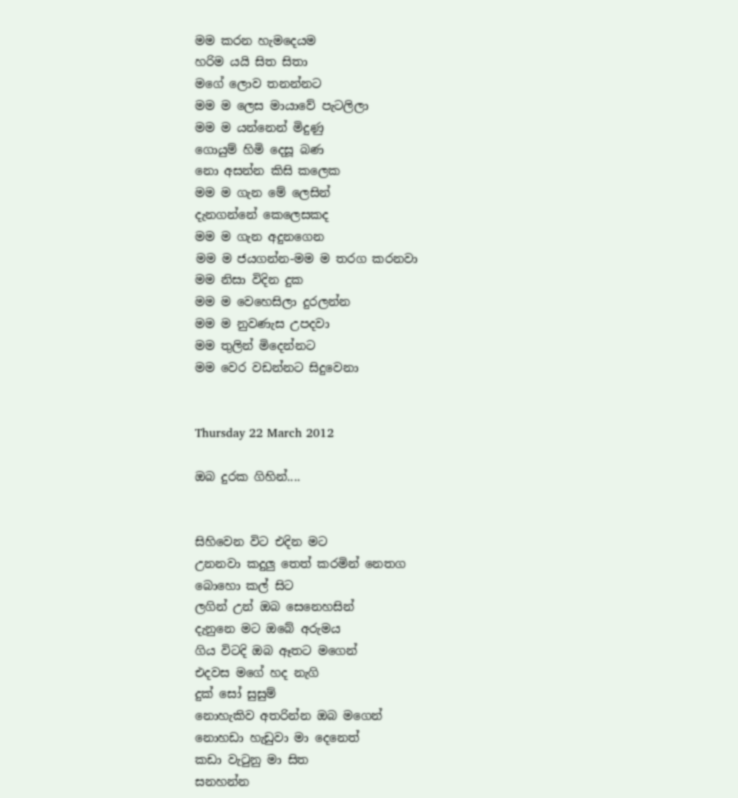මම කරන හැමදෙයම
හරිම යයි සිත සිතා
මගේ ලොව තනන්නට
මම ම ලෙස මායාවේ පැටලිලා
මම ම යන්නෙන් මිදුණු
ගොයුම් හිමි දෙසූ බණ
නො අසන්න කිසි කලෙක
මම ම ගැන මේ ලෙසින්
දැනගන්නේ කෙලෙසකද
මම ම ගැන අදුනගෙන
මම ම ජයගන්න-මම ම තරග කරනවා
මම නිසා විදින දුක
මම ම වෙහෙසිලා දුරලන්න
මම ම නුවණැස උපදවා
මම තුලින් මිදෙන්නට
මම වෙර වඩන්නට සිදුවෙනා


Thursday 22 March 2012

ඔබ දුරක ගිහින්....


සිහිවෙන විට එදින මට
උනනවා කදුලු තෙත් කරමින් නෙතග
බොහො කල් සිට
ලගින් උන් ඔබ සෙනෙහසින්
දැනුනෙ මට ඔබේ අරුමය
ගිය විටදි ඔබ ඈතට මගෙන්
එදවස මගේ හද නැගි
දුක් සෝ සුසුම්
නොහැකිව අතරින්න ඔබ මගෙන්
නොහඩා හැඩුවා මා දෙනෙත්
කඩා වැ‍ටුනු මා සිත
සනහන්න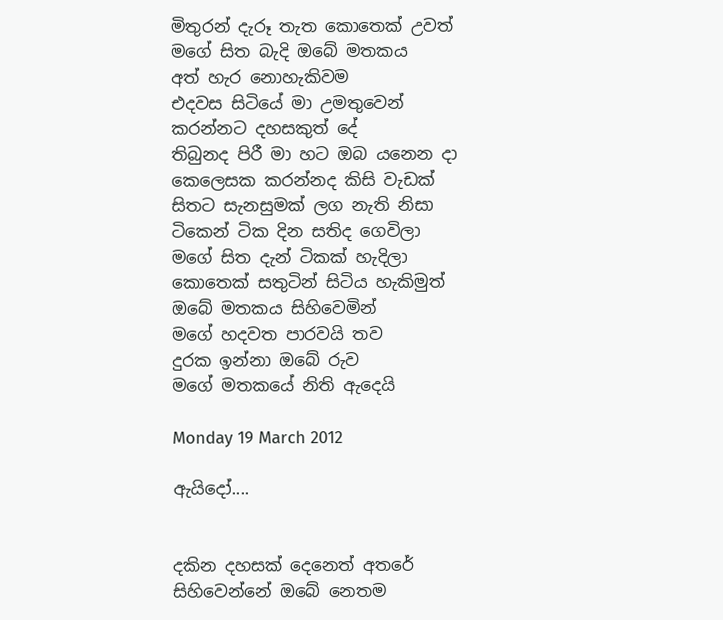මිතුරන් දැරූ තැත කොතෙක් උවත්
මගේ සිත බැදි ඔබේ මතකය
අත් හැර නොහැකිවම
එදවස සිටියේ මා උමතුවෙන්
කරන්නට දහසකුත් දේ
තිබුනද පිරී මා හට ඔබ යනෙන දා
කෙලෙසක කරන්නද කිසි වැඩක්
සිතට සැනසුමක් ලග නැති නිසා
ටිකෙන් ටික දින සතිද ගෙවිලා
මගේ සිත දැන් ටිකක් හැදිලා
කොතෙක් සතුටින් සිටිය හැකිමුත්
ඔබේ මතකය සිහිවෙමින්
මගේ හදවත පාරවයි තව
දුරක ඉන්නා ඔබේ රුව
මගේ මතකයේ නිති ඇදෙයි

Monday 19 March 2012

ඇයිදෝ....


දකින දහසක් දෙනෙත් අතරේ
සිහිවෙන්නේ ඔබේ නෙතම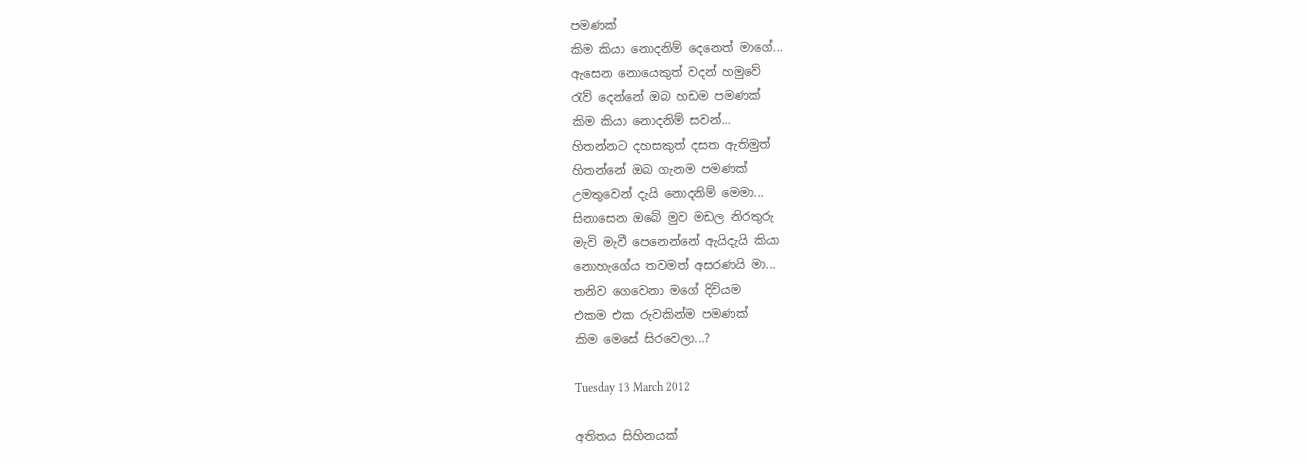පමණක්
කිම කියා නොදනිම් දෙනෙත් මාගේ...
ඇසෙන නොයෙකුත් වදන් හමුවේ
රැව් දෙන්නේ ඔබ හඩම පමණක්
කිම කියා නොදනිම් සවන්...
හිතන්නට දහසකුත් දසත ඇතිමුත්
හිතන්නේ ඔබ ගැනම පමණක්
උමතුවෙන් දැයි නොදනිම් මෙමා...
සිනාසෙන ඔබේ මුව මඩල නිරතුරු
මැවි මැවී පෙනෙන්නේ ඇයිදැයි කියා
නොහැගේය තවමත් අසරණයි මා...
තනිව ගෙවෙනා මගේ දිවියම
එකම එක රුවකින්ම පමණක්
කිම මෙසේ සිරවෙලා...?

Tuesday 13 March 2012

අතිතය සිහිනයක්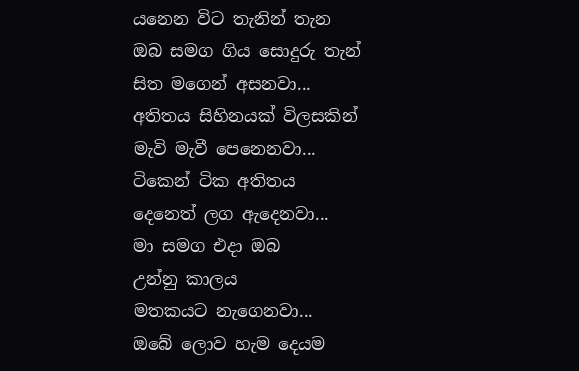යනෙන විට තැනින් තැන
ඔබ සමග ගිය සොදුරු තැන්
සිත මගෙන් අසනවා...
අතිතය සිහිනයක් විලසකින්
මැවි මැවී පෙනෙනවා...
ටිකෙන් ටික අතිතය
දෙනෙත් ලග ඇදෙනවා...
මා සමග එදා ඔබ
උන්නු කාලය
මතකයට නැගෙනවා...
ඔබේ ලොව හැම දෙයම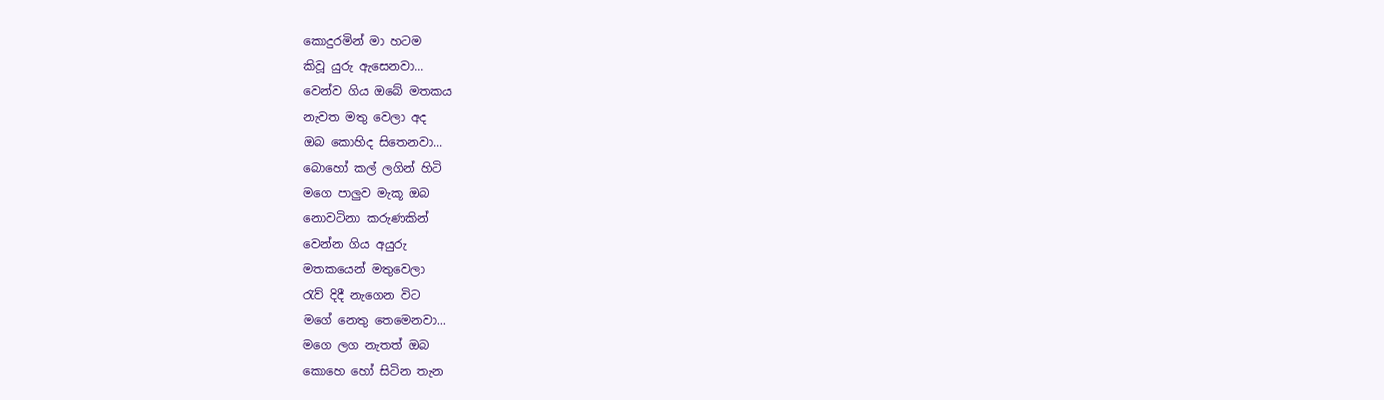කොදුරමින් මා හටම
කිවූ යුරු ඇසෙනවා...
වෙන්ව ගිය ඔබේ මතකය
නැවත මතු වෙලා අද
ඔබ කොහිද සිතෙනවා...
බොහෝ කල් ලගින් හිටි
මගෙ පාලුව මැකූ ඔබ
නොවටිනා කරුණකින්
වෙන්න ගිය අයුරු
මතකයෙන් මතුවෙලා
රැව් දිදී නැගෙන විට
මගේ නෙතු තෙමෙනවා...
මගෙ ලග නැතත් ඔබ
කොහෙ හෝ සිටින තැන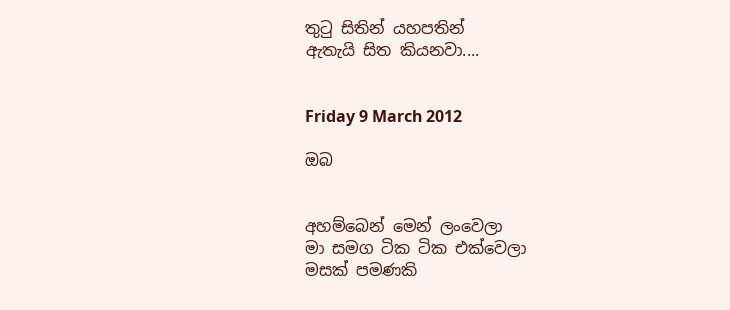තු‍ටු සිතින් යහපතින්
ඇතැයි සිත කියනවා....


Friday 9 March 2012

ඔබ


අහම්බෙන් මෙන් ලංවෙලා
මා සමග ටික ටික එක්වෙලා
මසක් පමණකි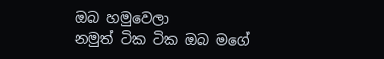ඔබ හමුවෙලා
නමුත් ටික ටික ඔබ මගේ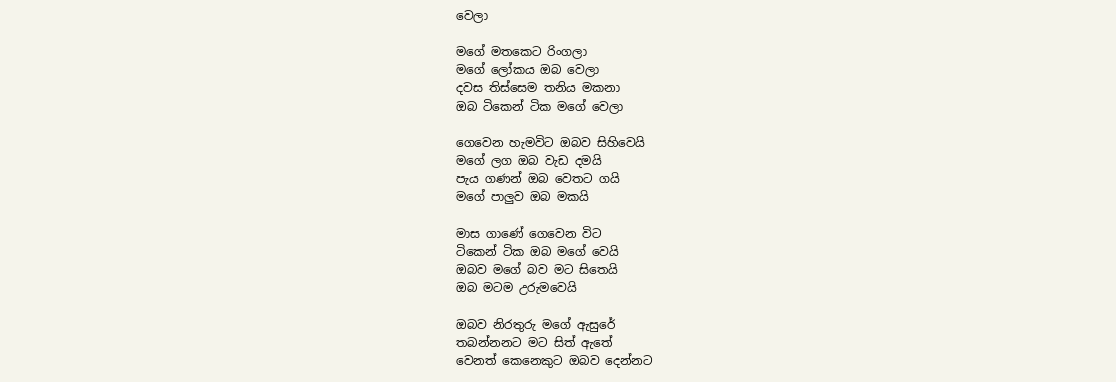වෙලා

මගේ මතකෙට රිංගලා
මගේ ලෝකය ඔබ වෙලා
දවස තිස්සෙම තනිය මකනා
ඔබ ටිකෙන් ටික මගේ වෙලා

ගෙවෙන හැමවිට ඔබව සිහිවෙයි
මගේ ලග ඔබ වැඩ දමයි
පැය ගණන් ඔබ වෙතට ගයි
මගේ පාලුව ඔබ මකයි

මාස ගාණේ ගෙවෙන විට
ටිකෙන් ටික ඔබ මගේ වෙයි
ඔබව මගේ බව මට සිතෙයි
ඔබ මටම උරුමවෙයි

ඔබව නිරතුරු මගේ ඇසුරේ
තබන්නනට මට සිත් ඇතේ
වෙනත් කෙනෙකුට ඔබව දෙන්නට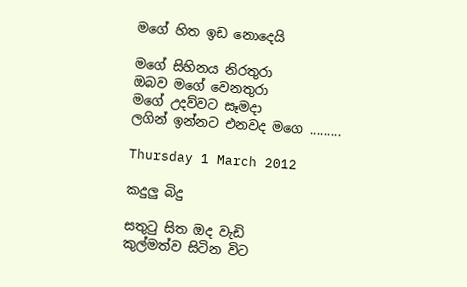මගේ හිත ඉඩ නොදෙයි

මගේ සිහිනය නිරතුරා
ඔබව මගේ වෙනතුරා
මගේ උදව්වට සෑමදා
ලගින් ඉන්නට එනවද මගෙ .........

Thursday 1 March 2012

කදුලු බිදු

සතු‍ටු සිත ඔද වැඩි
කුල්මත්ව සිටින විට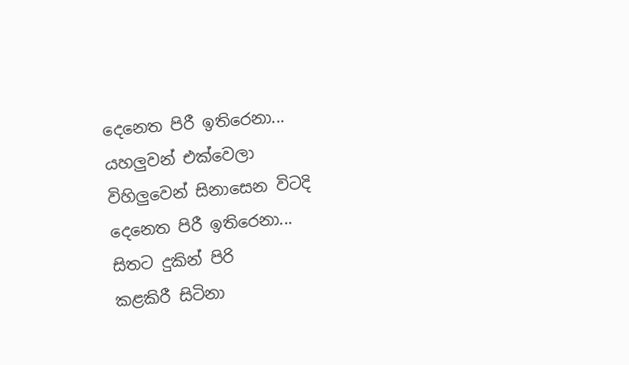දෙනෙත පිරී ඉතිරෙනා...
යහලුවන් එක්වෙලා
විහිලුවෙන් සිනාසෙන විටදි
දෙනෙත පිරී ඉතිරෙනා...
සිතට දුකින් පිරි
කළකිරී සිටිනා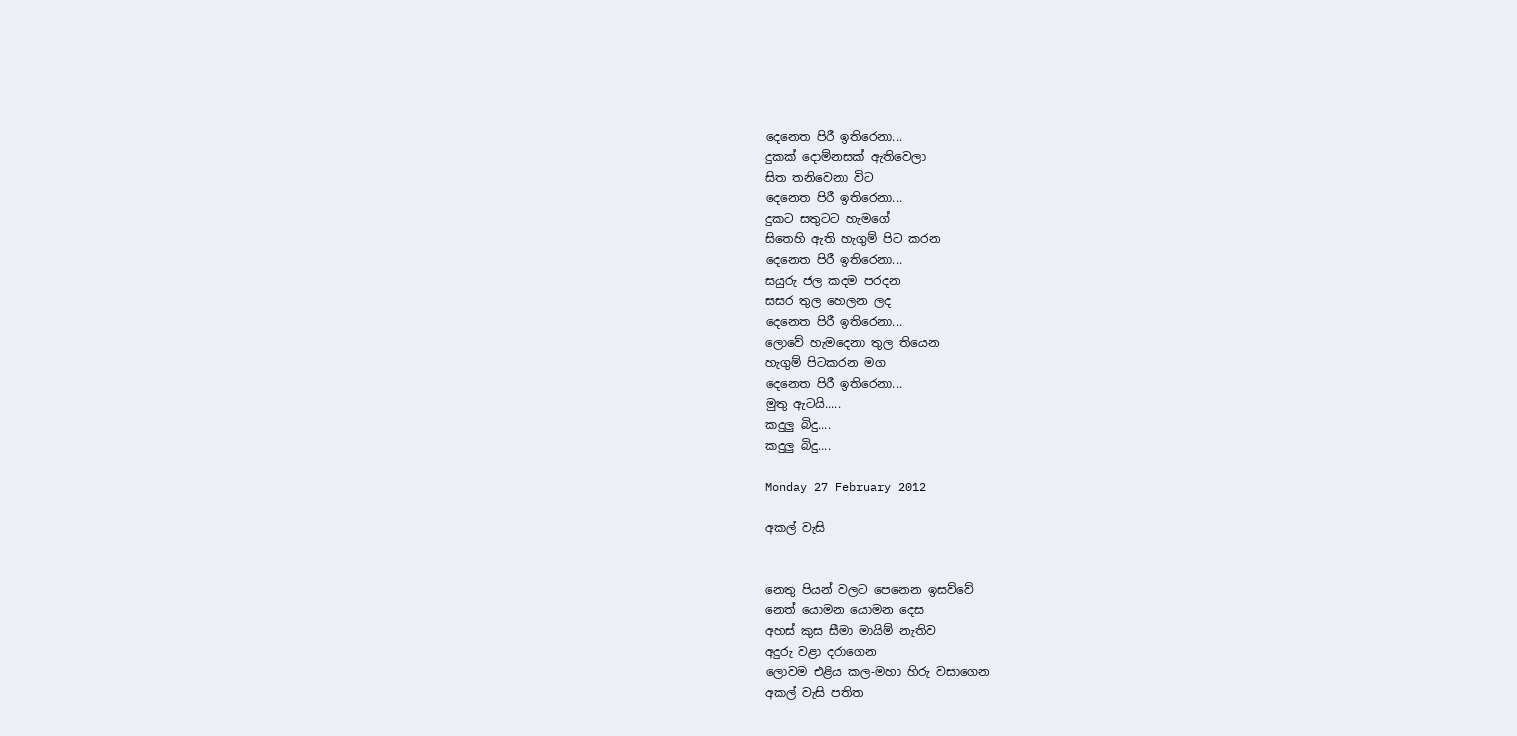දෙනෙත පිරී ඉතිරෙනා...
දුකක් දොම්නසක් ඇතිවෙලා
සිත තනිවෙනා විට
දෙනෙත පිරී ඉතිරෙනා...
දුකට සතුටට හැමගේ
සිතෙහි ඇති හැගුම් පිට කරන
දෙනෙත පිරී ඉතිරෙනා...
සයුරු ජල කදම පරදන
සසර තුල හෙලන ලද
දෙනෙත පිරී ඉතිරෙනා...
ලොවේ හැමදෙනා තුල තියෙන
හැගුම් පිටකරන මග
දෙනෙත පිරී ඉතිරෙනා...
මුතු ඇටයි.....
කදුලු බිදු....
කදුලු බිදු....

Monday 27 February 2012

අකල් වැසි


නෙතු පියන් වලට පෙනෙන ඉසව්වේ
නෙත් යොමන යොමන දෙස
අහස් කුස සීමා මායිම් නැතිව
අදුරු වළා දරාගෙන
ලොවම එළිය කල-මහා හිරු වසාගෙන
අකල් වැසි පතිත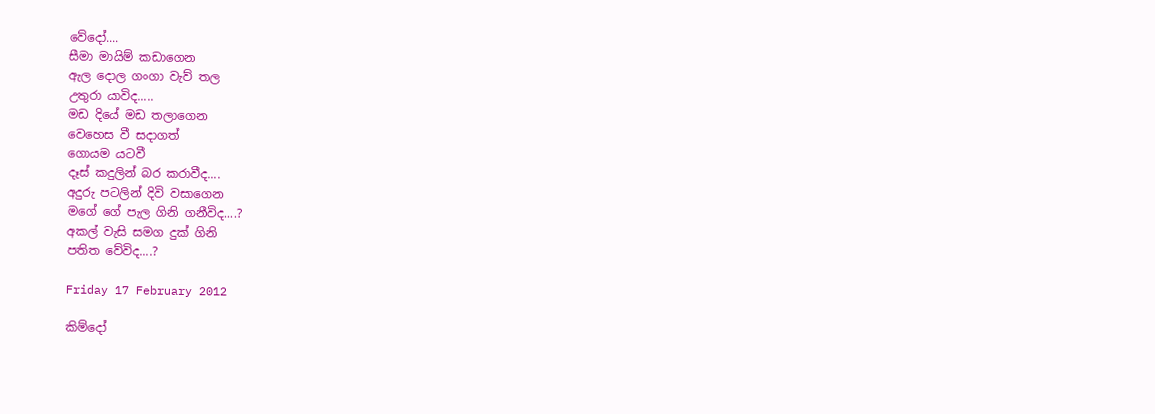වේදෝ....
සීමා මායිම් කඩාගෙන
ඇල දොල ගංගා වැව් තල
උතුරා යාවිද.....
මඩ දියේ මඩ තලාගෙන
වෙහෙස වී සදාගත්
ගොයම යටවී
දෑස් කදුලින් බර කරාවීද....
අදුරු පටලින් දිවි වසාගෙන
මගේ ගේ පැල ගිනි ගනීවිද....?
අකල් වැසි සමග දුක් ගිනි
පතිත වේවිද....?

Friday 17 February 2012

කිම්දෝ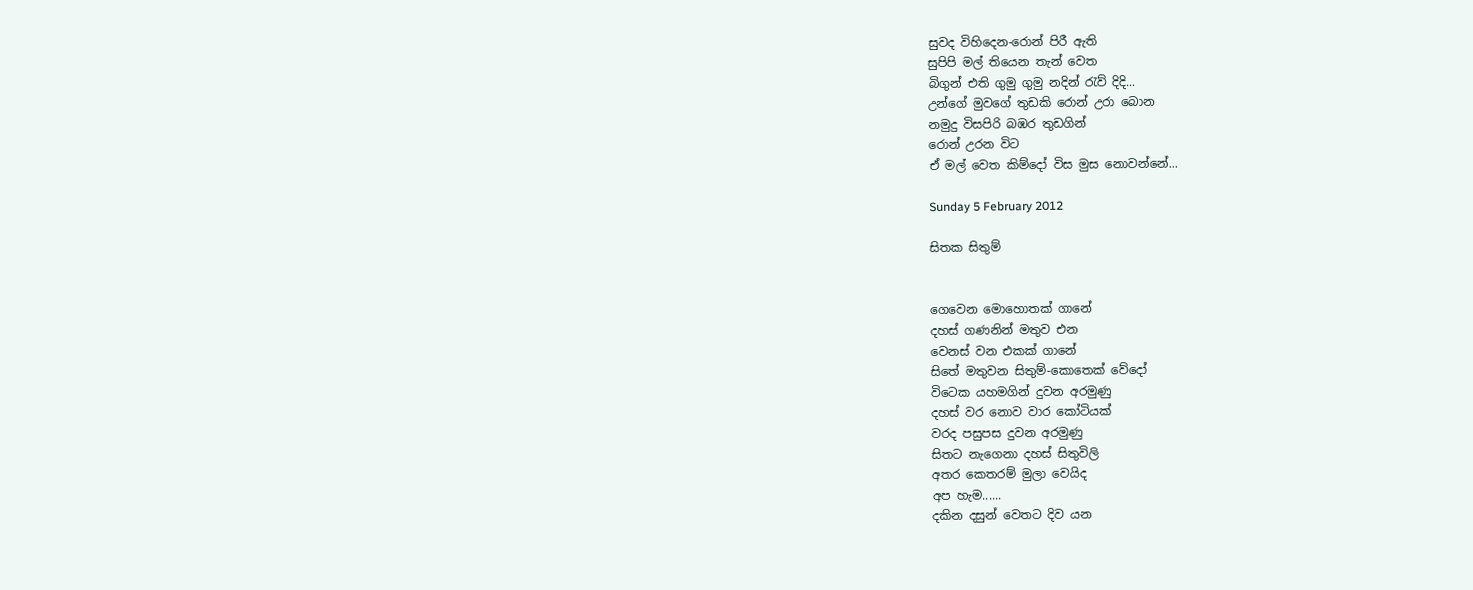සුවද විහිදෙන-රොන් පිරී ඇති
සුපිපි මල් තියෙන තැන් වෙත
බිගුන් එති ගුමු ගුමු නදින් ‍රැව් දිදි...
උන්ගේ මුවගේ තුඩකි රොන් උරා බොන
නමුදු විසපිරි බඹර තුඩගින්
රොන් උරන විට
ඒ මල් වෙත කිම්දෝ විස මුස නොවන්නේ...

Sunday 5 February 2012

සිතක සිතුම්


ගෙවෙන මොහොතක් ගානේ
දහස් ගණනින් මතුව එන
වෙනස් වන එකක් ගානේ
සිතේ මතුවන සිතුම්-කොතෙක් වේදෝ
විටෙක යහමගින් දුවන අරමුණු
දහස් වර නොව වාර කෝටියක්
වරද පසුපස දුවන අරමුණු
සිතට නැගෙනා දහස් සිතුවිලි
අතර කෙතරම් මුලා වෙයිද
අප හැම......
දකින දසුන් වෙතට දිව යන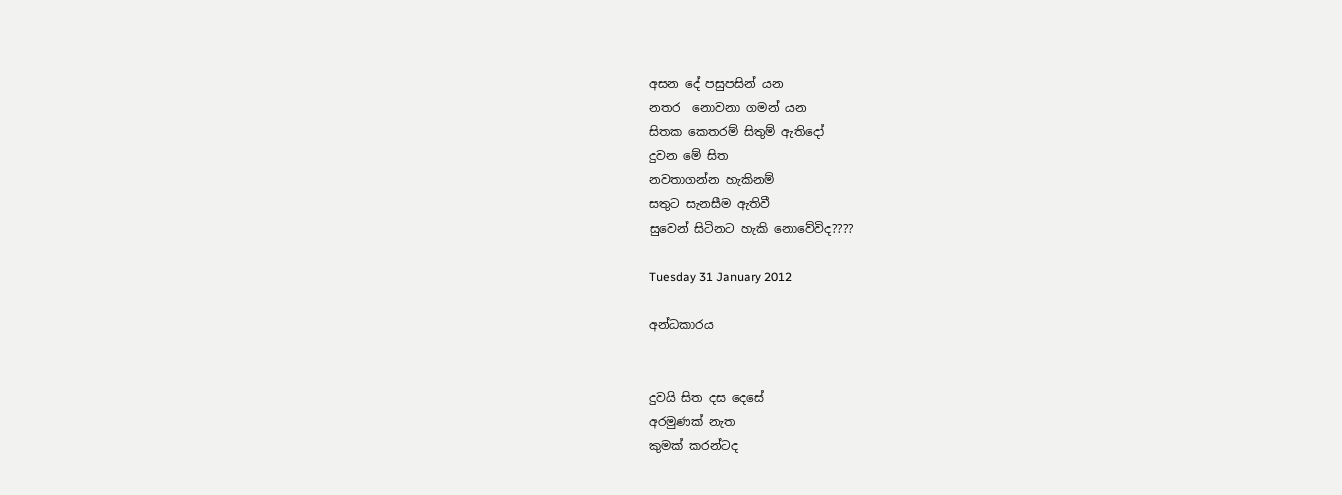අසන දේ පසුපසින් යන
නතර  නොවනා ගමන් යන
සිතක කෙතරම් සිතුම් ඇතිදෝ
දුවන මේ සිත
නවතාගන්න හැකිනම්
සතුට සැනසීම ඇතිවී
සුවෙන් සිටිනට හැකි නොවේවිද????

Tuesday 31 January 2012

අන්ධකාරය


දුවයි සිත දස දෙසේ
අරමුණක් නැත
කුමක් කරන්ටද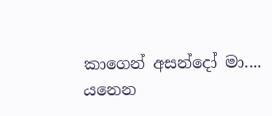කාගෙන් අසන්දෝ මා....
යනෙන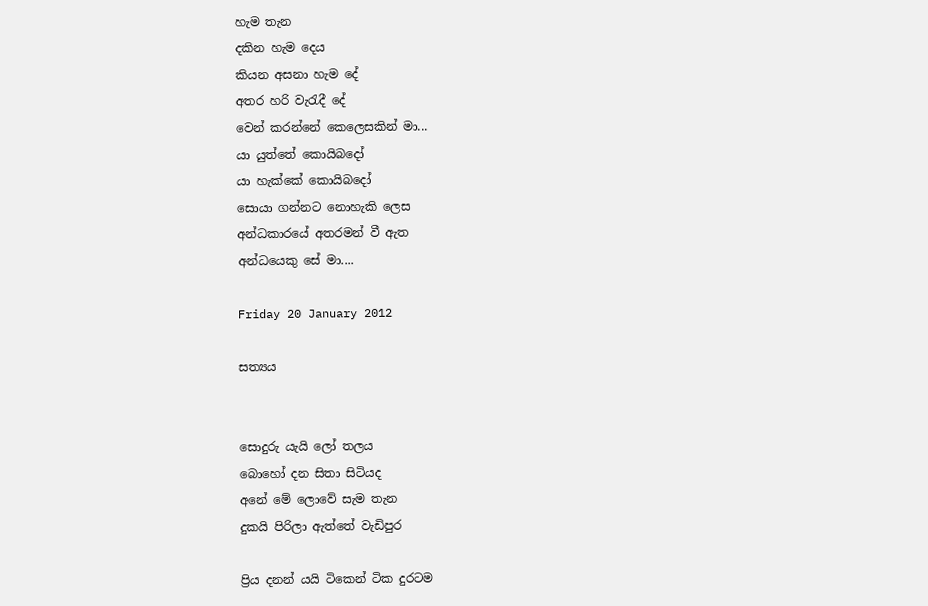හැම තැන
දකින හැම දෙය
කියන අසනා හැම දේ
අතර හරි වැ‍රැදී දේ
වෙන් කරන්නේ කෙලෙසකින් මා...
යා යුත්තේ කොයිබදෝ
යා හැක්කේ කොයිබදෝ
සොයා ගන්නට නොහැකි ලෙස
අන්ධකාරයේ අතරමන් වී ඇත
අන්ධයෙකු සේ මා....

Friday 20 January 2012

සත්‍යය


සොදුරු යැයි ලෝ තලය
බොහෝ දන සිතා සිටියද
අනේ මේ ලොවේ සැම තැන
දුකයි පිරිලා ඇත්තේ වැඩිපුර

ප්‍රිය දනන් යයි ටිකෙන් ටික දුරටම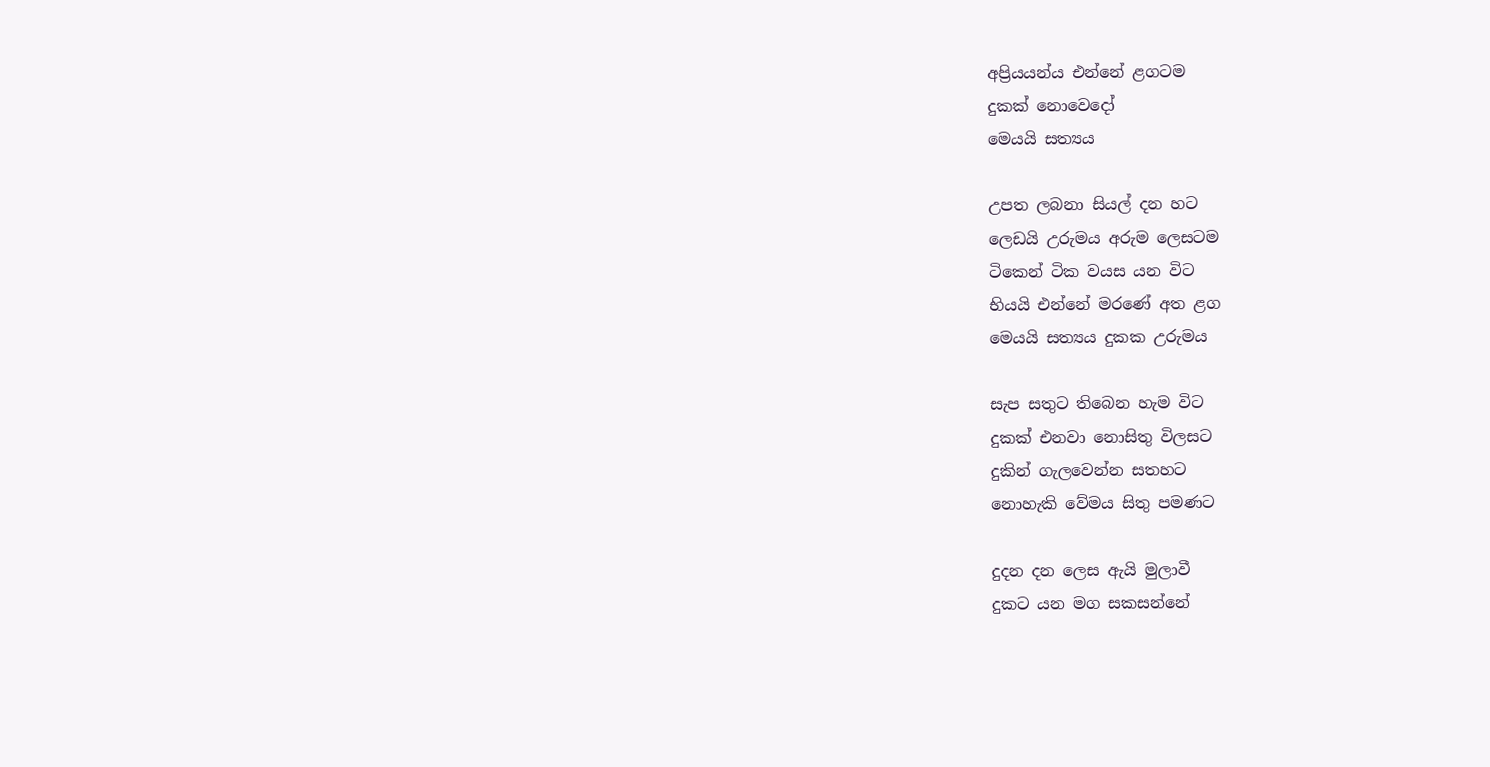අප්‍රියයන්ය එන්නේ ළගටම
දුකක් නොවෙදෝ
මෙයයි සත්‍යය

උපත ලබනා සියල් දන හට
ලෙඩයි උරුමය අරුම ලෙසටම
ටිකෙන් ටික වයස යන විට
භියයි එන්නේ මරණේ අත ළග
මෙයයි සත්‍යය දුකක උරුමය

සැප සතුට තිබෙන හැම විට
දුකක් එනවා නොසිතු විලසට
දුකින් ගැලවෙන්න සතහට
නොහැකි වේමය සිතු පමණට

දුදන දන ලෙස ඇයි මුලාවී
දුකට යන මග සකසන්නේ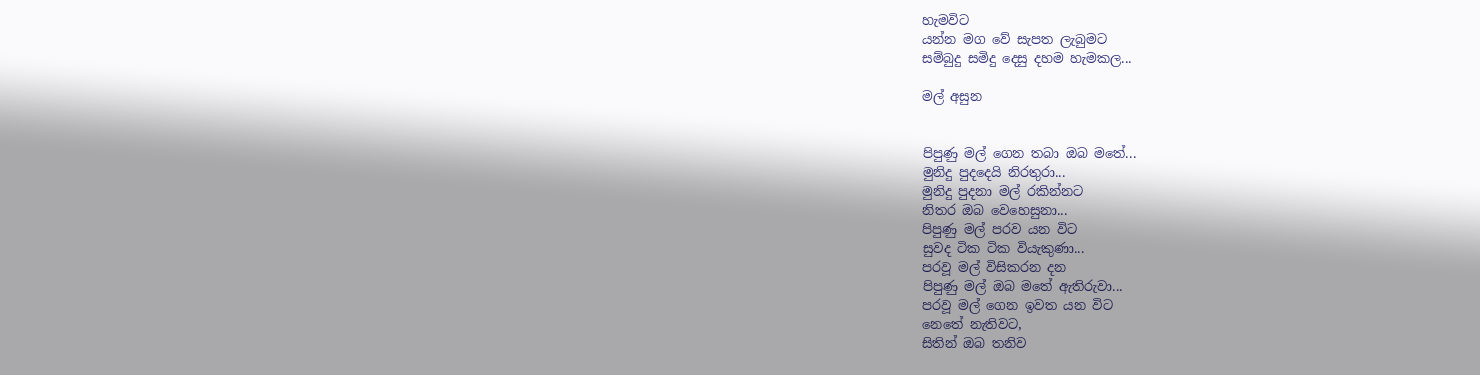හැමවිට
යන්න මග වේ සැපත ලැබුමට
සම්බුදු සමිදු දෙසු දහම හැමකල...

මල් අසුන


පිපුණු මල් ගෙන තබා ඔබ මතේ...
මුනිදු පුදදෙයි නිරතුරා...
මුනිදු පුදනා මල් රකින්නට
නිතර ඔබ වෙහෙසුනා...
පිපුණු මල් පරව යන විට
සුවද ටික ටික වියැකුණා...
පරවූ මල් විසිකරන දන
පිපුණු මල් ඔබ මතේ ඇතිරුවා...
පරවූ මල් ගෙන ඉවත යන විට
නෙතේ නැතිවට,
සිතින් ඔබ තනිව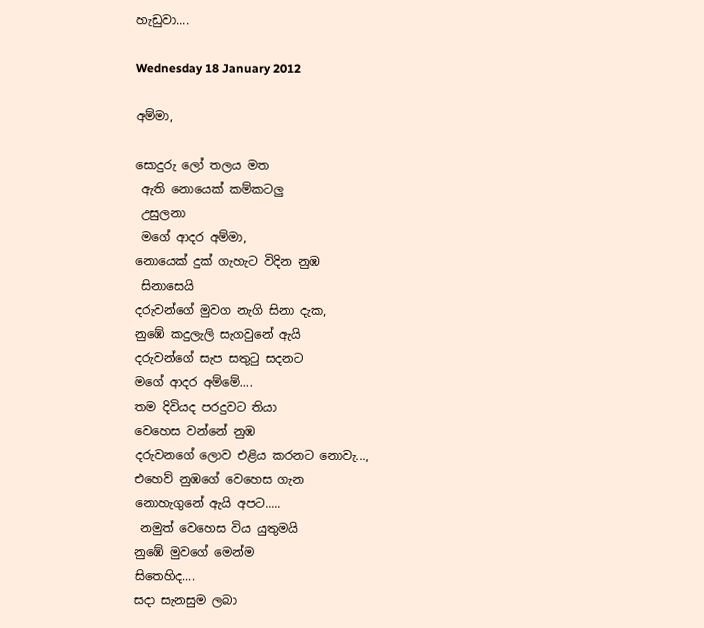හැඩුවා....

Wednesday 18 January 2012

අම්මා,

සොදුරු ලෝ තලය මත
 ඇති නොයෙක් කම්කටලු
 උසුලනා
 මගේ ආදර අම්මා,
නොයෙක් දුක් ගැහැට විදින නුඹ
 සිනාසෙයි
දරුවන්ගේ මුවග නැගි සිනා දැක,
නුඹේ කදුලැලි සැගවුනේ ඇයි
දරුවන්ගේ සැප සතු‍ටු සදනට
මගේ ආදර අම්මේ....
තම දිවියද පරදුවට තියා
වෙහෙස වන්නේ නුඹ
දරුවනගේ ලොව එළිය කරනට නොවැ...,
එහෙව් නුඹගේ වෙහෙස ගැන
නොහැගුනේ ඇයි අපට.....
 නමුත් වෙහෙස විය යුතුමයි
නුඹේ මුවගේ මෙන්ම
සිතෙහිද....
සදා සැනසුම ලබා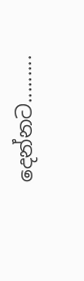දෙන්නට.........